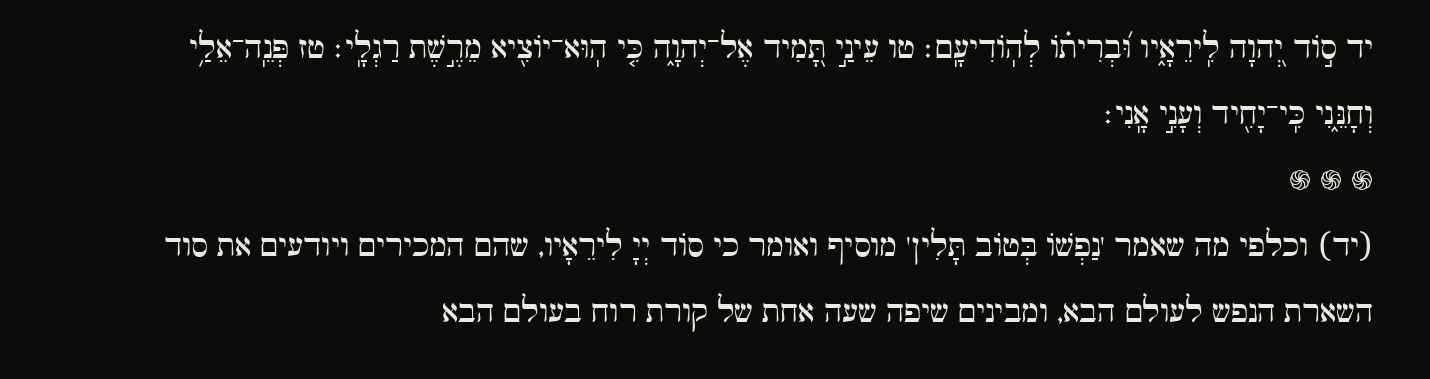יד ס֣וֹד יְ֭הוָה לִֽירֵאָ֑יו וּ֝בְרִית֗וֹ לְהֽוֹדִיעָֽם׃ טו עֵינַ֣י תָּ֭מִיד אֶל־יְהוָ֑ה כִּ֤י הֽוּא־יוֹצִ֖יא מֵרֶ֣שֶׁת רַגְלָֽי׃ טז פְּנֵֽה־אֵלַ֥י וְחָנֵּ֑נִי כִּֽי־יָחִ֖יד וְעָנִ֣י אָֽנִי׃
֍ ֍ ֍
(יד) וכלפי מה שאמר 'נַפְשׁוֹ בְּטוֹב תָּלִין' מוסיף ואומר כי סוֹד יְיָ לִירֵאָיו, שהם המכירים ויודעים את סוד השארת הנפש לעולם הבא, ומבינים שיפה שעה אחת של קורת רוח בעולם הבא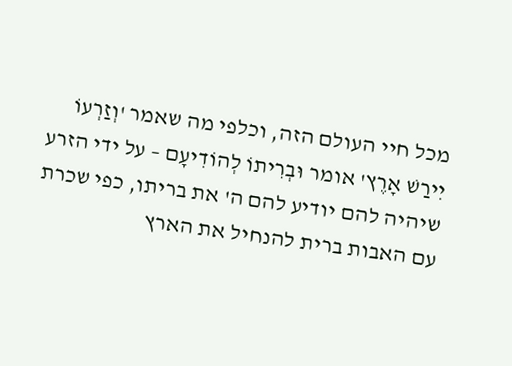מכל חיי העולם הזה, וכלפי מה שאמר 'וְזַרְעוֹ יִירַשׁ אָרֶץ' אומר וּבְרִיתוֹ לְהוֹדִיעָם – על ידי הזרע שיהיה להם יודיע להם ה' את בריתו, כפי שכרת עם האבות ברית להנחיל את הארץ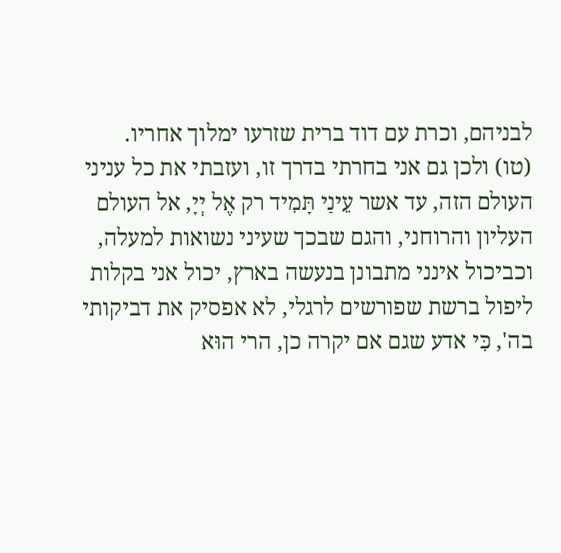לבניהם, וכרת עם דוד ברית שזרעו ימלוך אחריו.
(טו) ולכן גם אני בחרתי בדרך זו, ועזבתי את כל עניני העולם הזה, עד אשר עֵינַי תָּמִיד רק אֶל יְיָ, אל העולם העליון והרוחני, והגם שבכך שעיני נשואות למעלה, וכביכול אינני מתבונן בנעשה בארץ, יכול אני בקלות ליפול ברשת שפורשים לרגלי, לא אפסיק את דביקותי בה', כִּי אדע שגם אם יקרה כן, הרי הוּא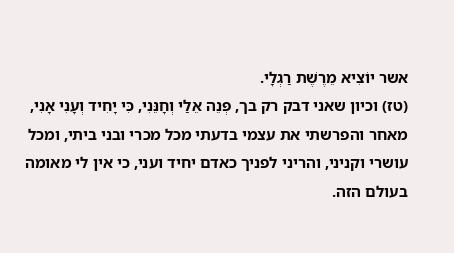אשר יוֹצִיא מֵרֶשֶׁת רַגְלָי.
(טז) וכיון שאני דבק רק בך, פְּנֵה אֵלַי וְחָנֵּנִי, כִּי יָחִיד וְעָנִי אָנִי, מאחר והפרשתי את עצמי בדעתי מכל מכרי ובני ביתי, ומכל עושרי וקניני, והריני לפניך כאדם יחיד ועני, כי אין לי מאומה בעולם הזה.